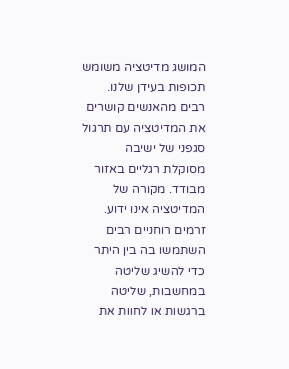המושג מדיטציה משומש תכופות בעידן שלנו. רבים מהאנשים קושרים את המדיטציה עם תרגול סגפני של ישיבה מסוקלת רגליים באזור מבודד. מקורה של המדיטציה אינו ידוע. זרמים רוחניים רבים השתמשו בה בין היתר כדי להשיג שליטה במחשבות, שליטה ברגשות או לחוות את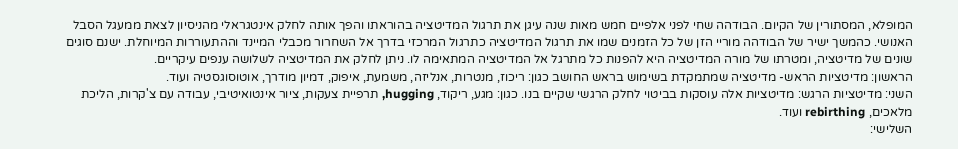המופלא, המסתורין של הקיום. הבודהה שחי לפני אלפיים חמש מאות שנה עיגן את תרגול המדיטציה בהוראתו והפך אותה לחלק אינטגראלי מהניסיון לצאת ממעגל הסבל האנושי. כהמשך ישיר של הבודהה מוריי הזן של כל הזמנים שמו את תרגול המדיטציה כתרגול המרכזי בדרך אל השחרור מכבלי המיינד וההתעוררות המיוחלת. ישנם סוגים שונים של מדיטציה, ומטרתו של מורה המדיטציה היא להפנות כל מתרגל אל המדיטציה המתאימה לו. ניתן לחלק את המדיטציה לשלושה ענפים עיקריים.
הראשון: מדיטציות הראש- מדיטציה שמתמקדת בשימוש בראש החושב כגון: ריכוז, מנטרות, אנליזה, משמעת, איפוק, דמיון מודרך, אוטוסוגסטיה ועוד.
השני: מדיטציות הרגש: מדיטציות אלה עוסקות בביטוי לחלק הרגשי שקיים בנו. כגון: מגע, ריקוד, hugging, תרפיית צעקות, ציור אינטואיטיבי, עבודה עם צ'קרות, הליכת מלאכים, rebirthing ועוד.
השלישי: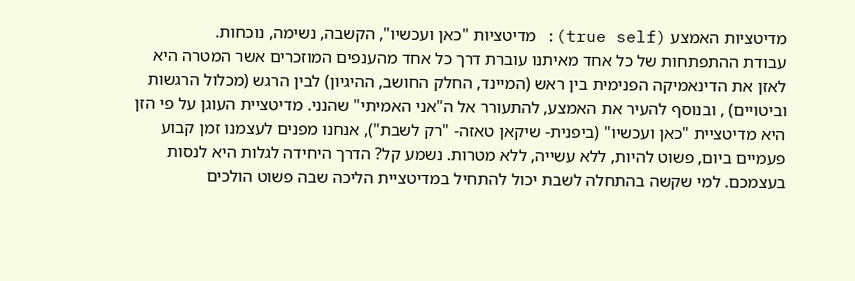מדיטציות האמצע (true self): מדיטציות "כאן ועכשיו", הקשבה, נשימה, נוכחות.
עבודת ההתפתחות של כל אחד מאיתנו עוברת דרך כל אחד מהענפים המוזכרים אשר המטרה היא לאזן את הדינאמיקה הפנימית בין ראש (המיינד, החלק החושב, ההיגיון) לבין הרגש (מכלול הרגשות וביטויים) , ובנוסף להעיר את האמצע, להתעורר אל ה"אני האמיתי" שהנני. מדיטציית העוגן על פי הזן היא מדיטציית "כאן ועכשיו" (ביפנית- שיקאן טאזה- "רק לשבת"), אנחנו מפנים לעצמנו זמן קבוע פעמיים ביום, פשוט להיות, ללא עשייה, ללא מטרות. נשמע קל? הדרך היחידה לגלות היא לנסות בעצמכם. למי שקשה בהתחלה לשבת יכול להתחיל במדיטציית הליכה שבה פשוט הולכים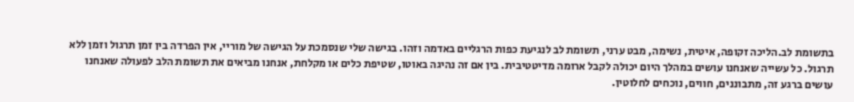בתשומת לב.הליכה זקופה, איטית, נשימה, מבט ערני, תשומת לב לנגיעת כפות הרגליים באדמה וזהו. בגישה שלי שנסמכת על הגישה של מוריי, אין הפרדה בין זמן תרגול וזמן ללא תרגול. כל עשייה שאנחנו עושים במהלך היום יכולה לקבל ארומה מדיטטיבית. בין אם זה נהיגה באוטו, שטיפת כלים או מקלחת, אנחנו מביאים את תשומת הלב לפעולה שאנחנו עושים ברגע זה, מתבוננים, חווים, נוכחים לחלוטין.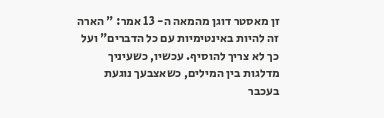זן מאסטר דוגן מהמאה ה- 13 אמר: " הארה זה להיות באינטימיות עם כל הדברים" ועל כך לא צריך להוסיף. עכשיו, כשעיניך מדלגות בין המילים, כשאצבעך נוגעת בעכבר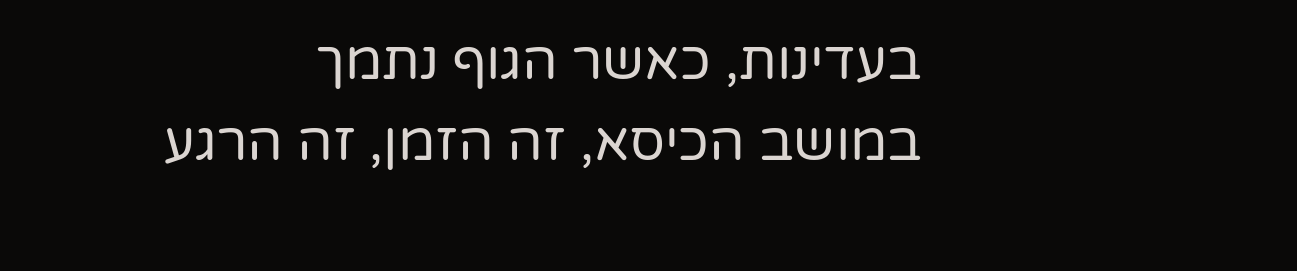בעדינות, כאשר הגוף נתמך במושב הכיסא, זה הזמן, זה הרגע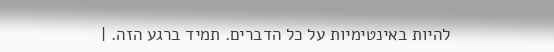להיות באינטימיות על כל הדברים. תמיד ברגע הזה. |